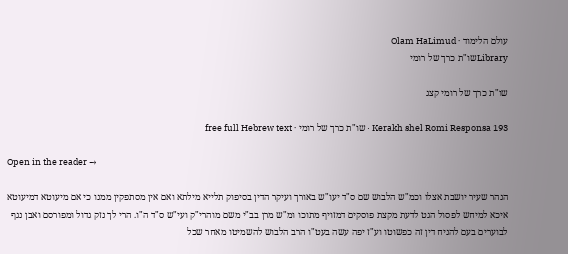עולם הלימוד · Olam HaLimud
Libraryשו"ת כרך של רומי

שו"ת כרך של רומי קצג

Kerakh shel Romi Responsa 193 · שו"ת כרך של רומי · free full Hebrew text

Open in the reader →

הנהר שעיר יושבת אצלו וכמ"ש הלבוש שם ס"ד יעו"ש באורך ועיקר הדין בסיפוק תלייא מילתא ואם אין מסתפקין ממנו כי אם מיעוטא דמיעוטא איכא למיחש לפסול הגט לדעת מקצת פוסקים דמזויף מתוכו ומ"ש מרן בב"י משם מוהרי"ק ועי"ש ס"ד ה"ו. הרי לך נזק גדול ומפורסם ואבן נגף לבוערים בעם להניח דין זה כפשוטו וע"ז יפה עשה בעט"ו הרב הלבוש להשמיטו מאחר שכל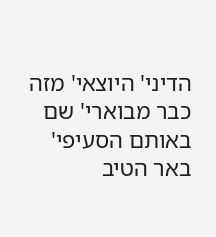הדיני' היוצאי' מזה כבר מבוארי' שם באותם הסעיפי' באר הטיב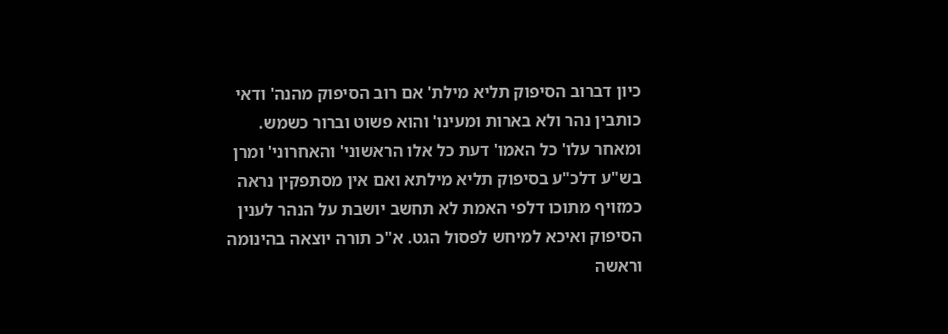כיון דברוב הסיפוק תליא מילת' אם רוב הסיפוק מהנה' ודאי כותבין נהר ולא בארות ומעינו' והוא פשוט וברור כשמש. ומאחר עלו' כל האמו' דעת כל אלו הראשוני' והאחרוני' ומרן בש"ע דלכ"ע בסיפוק תליא מילתא ואם אין מסתפקין נראה כמזויף מתוכו דלפי האמת לא תחשב יושבת על הנהר לענין הסיפוק ואיכא למיחש לפסול הגט. א"כ תורה יוצאה בהינומה וראשה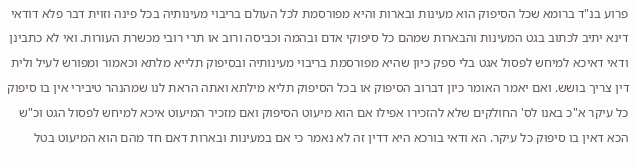פרוע בנ"ד ברומא שכל הסיפוק הוא מעינות ובארות והיא מפורסמת לכל העולם בריבוי מעינותיה בכל פינה וזוית דבר פלא דודאי דינא יתיב לכתוב בגט המעינות והבארות שמהם כל סיפוקי אדם ובהמה וכביסה ורוב או תרי רובי מכשרת העורות. ואי לא כתבינן ודאי דאיכא למיחש לפסול אגט בלי ספק כיון שהיא מפורסמת בריבוי מעינותיה ובסיפוק תלייא מלתא וכאמור ומפורש לעיל ולית דין צריך בושש. ואם יאמר האומר כיון דברוב הסיפוק או בכל הסיפוק תליא מילתא ואתה הראת לנו שמהנהר טיבירי אין בו סיפוק כל עיקר א"כ באנו לס' החולקים שלא להזכירו אפילו אם הוא מיעוט הסיפוק ואם מזכיר המיעוט איכא למיחש לפסול הגט וכ"ש הכא דאין בו סיפוק כל עיקר. הא ודאי בורכא היא דדין זה לא נאמר כי אם במעינות ובארות דאם חד מהם הוא המיעוט בטל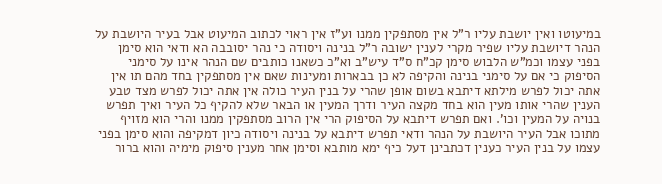במיעוטו ואין יושבת עליו ר"ל אין מסתפקין ממנו וע"ז אין ראוי לכתוב המיעוט אבל בעיר היושבת על הנהר דיושבת עליו שפיר מקרי לענין ישובה ר"ל בנינה ויסודה כי נהר יסובבה הא ודאי הוא סימן בפני עצמו וכמ"ש הלבוש סימן קכ"ח ס"ד עיש"ב וא"כ כשאנו כותבים שם הנהר אינו על סימני הסיפוק כי אם על סימני בנינה והקיפה לא כן בבארות ומעינות שאם אין מסתפקין בחד מהם תו אין אתה יכול לפרש מילתא דיתבא בשום אופן שהרי על בנין העיר כולה אין אתה יכול לפרש מצד טבע הענין שהרי אותו מעין הוא בחד מקצה העיר ודרך המעין או הבאר שלא להקיף כל העיר ואיך תפרש בנויה על המעין וכו'. ואם תפרש דיתבא על הסיפוק הרי אין הרוב מסתפקין ממנו והרי הוא מזויף מתוכו אבל העיר היושבת על הנהר ודאי תפרש דיתבא על בנינה ויסודה כיון דמקיפה והוא סימן בפני עצמו על בנין העיר כענין דכתבינן דעל כיף ימא מותבא וסימן אחר מענין סיפוק מימיה והוא ברור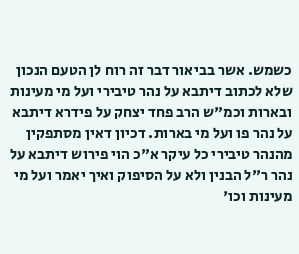כשמש. אשר בביאור דבר זה רוח לן הטעם הנכון שלא לכתוב דיתבא על נהר טיבירי ועל מי מעינות ובארות וכמ"ש הרב פחד יצחק על פידרא דיתבא על נהר פו ועל מי בארות. דכיון דאין מסתפקין מהנהר טיבירי כל עיקר א"כ הוי פירוש דיתבא על נהר ר"ל הבנין ולא על הסיפוק ואיך יאמר ועל מי מעינות וכו'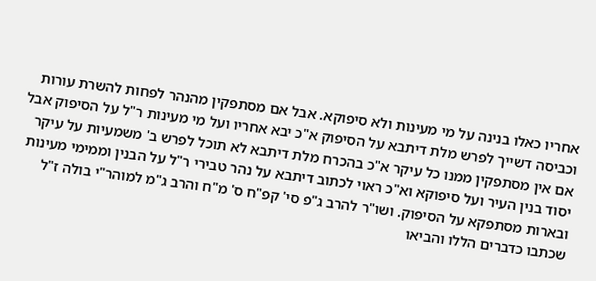אחריו כאלו בנינה על מי מעינות ולא סיפוקא. אבל אם מסתפקין מהנהר לפחות להשרת עורות וכביסה דשייך לפרש מלת דיתבא על הסיפוק א"כ יבא אחריו ועל מי מעינות ר"ל על הסיפוק אבל אם אין מסתפקין ממנו כל עיקר א"כ בהכרח מלת דיתבא לא תוכל לפרש ב' משמעיות על עיקר יסוד בנין העיר ועל סיפוקא וא"כ ראוי לכתוב דיתבא על נהר טבירי ר"ל על הבנין וממימי מעינות ובארות מסתפקא על הסיפוק. ושו"ר להרב ג"פ סי' קפ"ח ס' מ"ח והרב ג"מ למוהר"י בולה ז"ל שכתבו כדברים הללו והביאו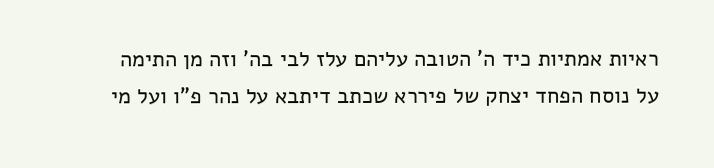ראיות אמתיות כיד ה' הטובה עליהם עלז לבי בה' וזה מן התימה על נוסח הפחד יצחק של פיררא שכתב דיתבא על נהר פ"ו ועל מי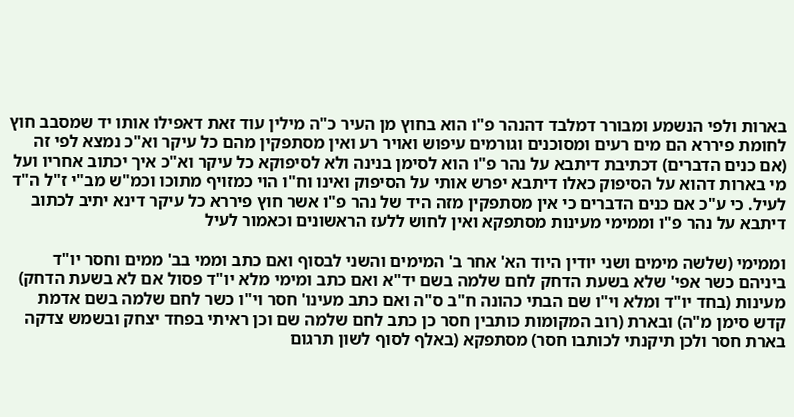בארות ולפי הנשמע ומבורר דמלבד דהנהר פ"ו הוא בחוץ מן העיר כ"ה מילין עוד זאת דאפילו אותו יד שמסבב חוץ לחומת פיררא הם מים רעים ומסוכנים וגורמים עיפוש ואויר רע ואין מסתפקין מהם כל עיקר וא"כ נמצא לפי זה (אם כנים הדברים) דכתיבת דיתבא על נהר פ"ו הוא לסימן בנינה ולא לסיפוקא כל עיקר וא"כ איך יכתוב אחריו ועל מי בארות דהוא על הסיפוק כאלו דיתבא יפרש אותי על הסיפוק ואינו וח"ו הוי כמזויף מתוכו וכמ"ש מב"י ז"ל ה"ד לעיל. כי ע"כ אם כנים הדברים כי אין מסתפקין מזה היד של נהר פ"ו אשר חוץ פיררא כל עיקר דינא יתיב לכתוב דיתבא על נהר פ"ו וממימי מעינות מסתפקא ואין לחוש ללעז הראשונים וכאמור לעיל

וממימי (שלשה מימים ושני יודין היוד הא' אחר ב' המימים והשני לבסוף ואם כתב וממי בב' ממים וחסר יו"ד ביניהם כשר אפי' שלא בשעת הדחק לחם שלמה בשם יד"א ואם כתב ומימי מלא יו"ד פסול אם לא בשעת הדחק) מעינות (בחד יו"ד ומלא וי"ו שם הבתי כהונה ח"ב ס"ה ואם כתב מעינו' חסר וי"ו כשר לחם שלמה בשם אדמת קדש סימן מ"ה) ובארת (רוב המקומות כותבין חסר כן כתב לחם שלמה שם וכן ראיתי בפחד יצחק ובשמש צדקה בארת חסר ולכן תיקנתי לכותבו חסר) מסתפקא (באלף לסוף לשון תרגום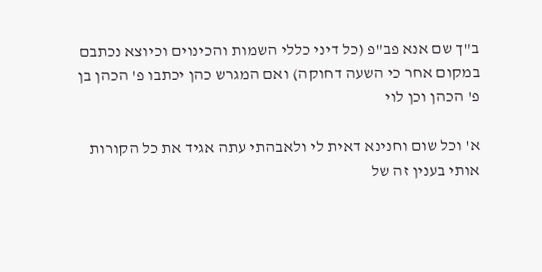ב"ך שם אנא פב"פ (כל דיני כללי השמות והכינוים וכיוצא נכתבם במקום אחר כי השעה דחוקה) ואם המגרש כהן יכתבו פ' הכהן בן פ' הכהן וכן לוי

א' וכל שום וחנינא דאית לי ולאבהתי עתה אגיד את כל הקורות אותי בענין זה של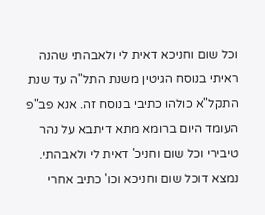וכל שום וחניכא דאית לי ולאבהתי שהנה ראיתי בנוסח הגיטין משנת התל"ה עד שנת התקל"א כולהו כתיבי בנוסח זה. אנא פב"פ העומד היום ברומא מתא דיתבא על נהר טיבירי וכל שום וחניכ' דאית לי ולאבהתי. נמצא דוכל שום וחניכא וכו' כתיב אחרי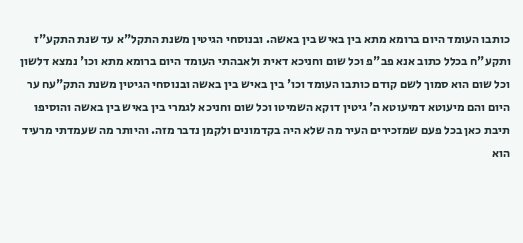כותבו העומד היום ברומא מתא בין באיש בין באשה. ובנוסחי הגיטין משנת התקל"א עד שנת התקע"ז ותקע"ח בכלל כתוב אנא פב"פ וכל שום וחניכא דאית ולאבהתי העומד היום ברומא מתא וכו' נמצא דלשון וכל שום הוא סמוך לשם קודם כותבו העומד וכו' בין באיש בין באשה ובנוסחי הגיטין משנת התק"עח ער היום והם מיעוטא דמיעוטא ה' גיטין דוקא השמיטו וכל שום וחניכא לגמרי בין באיש בין באשה והוסיפו תיבת כאן בכל פעם שמזכירים העיר מה שלא היה בקדמונים ולקמן נדבר מזה. והיותר מה שעמדתי מרעיד הוא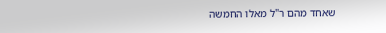שאחד מהם ר"ל מאלו החמשה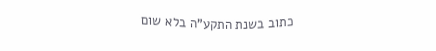כתוב בשנת התקע"ה בלא שום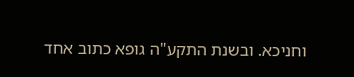וחניכא. ובשנת התקע"ה גופא כתוב אחד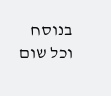בנוסח וכל שום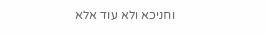וחניכא ולא עוד אלא